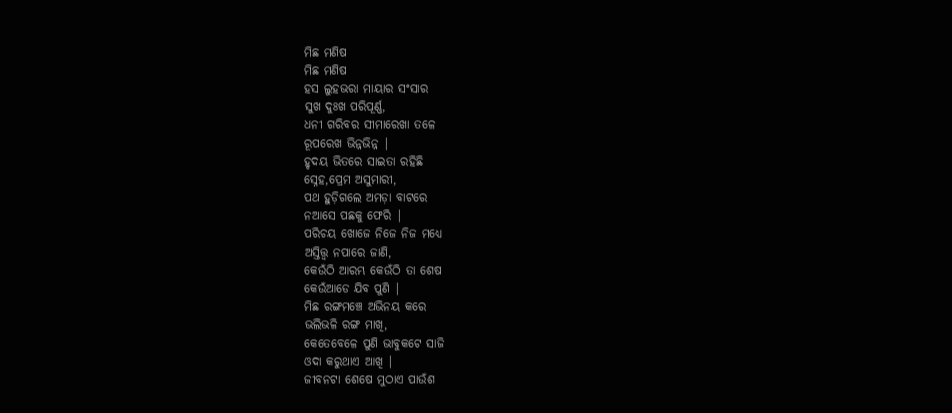ମିଛ ମଣିଷ
ମିଛ ମଣିଷ
ହସ ଲୁହଭରା ମାୟାର ସଂସାର
ସୁଖ ଦୁଃଖ ପରିପୂର୍ଣ୍ଣ,
ଧନୀ ଗରିବର ସୀମାରେଖା ତଳେ
ରୂପରେଖ ଭିନ୍ନଭିନ୍ନ |
ହୃଦୟ ଭିତରେ ସାଇତା ରହିଛି
ସ୍ନେହ,ପ୍ରେମ ଅସୁମାରୀ,
ପଥ ହୁଡ଼ିଗଲେ ଅମଡ଼ା ବାଟରେ
ନଆସେ ପଛକୁ ଫେରି |
ପରିଚୟ ଖୋଜେ ନିଜେ ନିଜ ମଧ୍ୟେ
ଅସ୍ତିତ୍ତ୍ୱ ନପାରେ ଜାଣି,
କେଉଁଠି ଆରମ୍ଭ କେଉଁଠି ତା ଶେଷ
କେଉଁଆଡେ ଯିବ ପୁଣି |
ମିଛ ରଙ୍ଗମଞ୍ଚେ ଅଭିନୟ କରେ
ଭଲିଭଳି ରଙ୍ଗ ମାଖି,
କେତେବେଳେ ପୁଣି ଭାବୁକଟେ ସାଜି
ଓଦା କରୁଥାଏ ଆଖି |
ଜୀବନଟା ଶେଷେ ମୁଠାଏ ପାଉଁଶ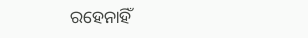ରହେନାହିଁ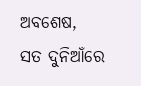ଅବଶେଷ,
ସତ ଦୁନିଆଁରେ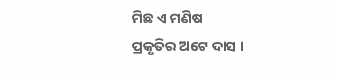ମିଛ ଏ ମଣିଷ
ପ୍ରକୃତିର ଅଟେ ଦାସ ।